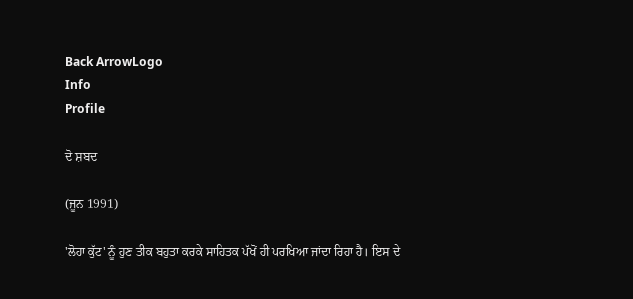Back ArrowLogo
Info
Profile

ਦੋ ਸ਼ਬਦ

(ਜੂਨ 1991)

'ਲੋਹਾ ਕੁੱਟ' ਨੂੰ ਹੁਣ ਤੀਕ ਬਹੁਤਾ ਕਰਕੇ ਸਾਹਿਤਕ ਪੱਖੋਂ ਹੀ ਪਰਖਿਆ ਜਾਂਦਾ ਰਿਹਾ ਹੈ। ਇਸ ਦੇ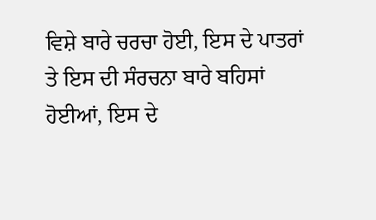ਵਿਸ਼ੇ ਬਾਰੇ ਚਰਚਾ ਹੋਈ, ਇਸ ਦੇ ਪਾਤਰਾਂ ਤੇ ਇਸ ਦੀ ਸੰਰਚਨਾ ਬਾਰੇ ਬਹਿਸਾਂ ਹੋਈਆਂ, ਇਸ ਦੇ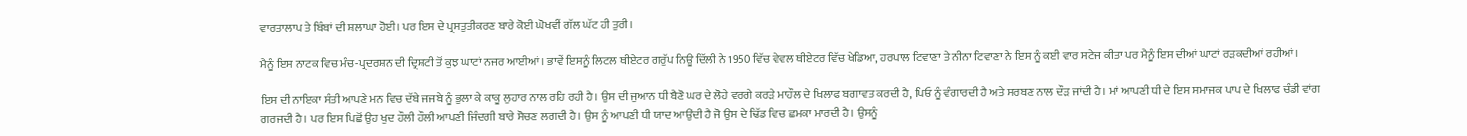ਵਾਰਤਾਲਾਪ ਤੇ ਬਿੰਬਾਂ ਦੀ ਸ਼ਲਾਘਾ ਹੋਈ। ਪਰ ਇਸ ਦੇ ਪ੍ਰਸਤੁਤੀਕਰਣ ਬਾਰੇ ਕੋਈ ਘੋਖਵੀਂ ਗੱਲ ਘੱਟ ਹੀ ਤੁਰੀ।

ਮੈਨੂੰ ਇਸ ਨਾਟਕ ਵਿਚ ਮੰਚ-ਪ੍ਰਦਰਸ਼ਨ ਦੀ ਦ੍ਰਿਸ਼ਟੀ ਤੋਂ ਕੁਝ ਘਾਟਾਂ ਨਜਰ ਆਈਆਂ। ਭਾਵੇਂ ਇਸਨੂੰ ਲਿਟਲ ਥੀਏਟਰ ਗਰੁੱਪ ਨਿਊ ਦਿੱਲੀ ਨੇ 1950 ਵਿੱਚ ਵੇਵਲ ਥੀਏਟਰ ਵਿੱਚ ਖੇਡਿਆ, ਹਰਪਾਲ ਟਿਵਾਣਾ ਤੇ ਨੀਨਾ ਟਿਵਾਣਾ ਨੇ ਇਸ ਨੂੰ ਕਈ ਵਾਰ ਸਟੇਜ ਕੀਤਾ ਪਰ ਮੈਨੂੰ ਇਸ ਦੀਆਂ ਘਾਟਾਂ ਰੜਕਦੀਆਂ ਰਹੀਆਂ।

ਇਸ ਦੀ ਨਾਇਕਾ ਸੰਤੀ ਆਪਣੇ ਮਨ ਵਿਚ ਦੱਬੇ ਜਜਬੇ ਨੂੰ ਭੁਲਾ ਕੇ ਕਾਕੂ ਲੁਹਾਰ ਨਾਲ ਰਹਿ ਰਹੀ ਹੈ। ਉਸ ਦੀ ਜੁਆਨ ਧੀ ਬੈਣੋ ਘਰ ਦੇ ਲੋਹੇ ਵਰਗੇ ਕਰੜੇ ਮਾਹੌਲ ਦੇ ਖਿਲਾਫ ਬਗਾਵਤ ਕਰਦੀ ਹੈ, ਪਿਓ ਨੂੰ ਵੰਗਾਰਦੀ ਹੈ ਅਤੇ ਸਰਬਣ ਨਾਲ ਦੌੜ ਜਾਂਦੀ ਹੈ। ਮਾਂ ਆਪਣੀ ਧੀ ਦੇ ਇਸ ਸਮਾਜਕ ਪਾਪ ਦੇ ਖਿਲਾਫ ਚੰਡੀ ਵਾਂਗ ਗਰਜਦੀ ਹੈ। ਪਰ ਇਸ ਪਿਛੋਂ ਉਹ ਖੁਦ ਹੌਲੀ ਹੌਲੀ ਆਪਣੀ ਜਿੰਦਗੀ ਬਾਰੇ ਸੋਚਣ ਲਗਦੀ ਹੈ। ਉਸ ਨੂੰ ਆਪਣੀ ਧੀ ਯਾਦ ਆਉਂਦੀ ਹੈ ਜੋ ਉਸ ਦੇ ਢਿੱਡ ਵਿਚ ਛਮਕਾ ਮਾਰਦੀ ਹੈ। ਉਸਨੂੰ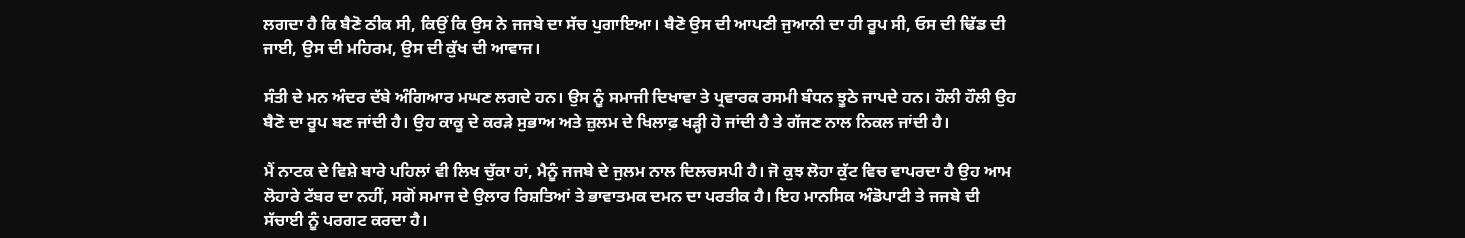ਲਗਦਾ ਹੈ ਕਿ ਬੈਣੋ ਠੀਕ ਸੀ, ਕਿਉਂ ਕਿ ਉਸ ਨੇ ਜਜਬੇ ਦਾ ਸੱਚ ਪੁਗਾਇਆ। ਬੈਣੋ ਉਸ ਦੀ ਆਪਣੀ ਜੁਆਨੀ ਦਾ ਹੀ ਰੂਪ ਸੀ, ਓਸ ਦੀ ਢਿੱਡ ਦੀ ਜਾਈ, ਉਸ ਦੀ ਮਹਿਰਮ, ਉਸ ਦੀ ਕੁੱਖ ਦੀ ਆਵਾਜ।

ਸੰਤੀ ਦੇ ਮਨ ਅੰਦਰ ਦੱਬੇ ਅੰਗਿਆਰ ਮਘਣ ਲਗਦੇ ਹਨ। ਉਸ ਨੂੰ ਸਮਾਜੀ ਦਿਖਾਵਾ ਤੇ ਪ੍ਰਵਾਰਕ ਰਸਮੀ ਬੰਧਨ ਝੂਠੇ ਜਾਪਦੇ ਹਨ। ਹੌਲੀ ਹੌਲੀ ਉਹ ਬੈਣੋ ਦਾ ਰੂਪ ਬਣ ਜਾਂਦੀ ਹੈ। ਉਹ ਕਾਕੂ ਦੇ ਕਰੜੇ ਸੁਭਾਅ ਅਤੇ ਜ਼ੁਲਮ ਦੇ ਖਿਲਾਫ਼ ਖੜ੍ਹੀ ਹੋ ਜਾਂਦੀ ਹੈ ਤੇ ਗੱਜਣ ਨਾਲ ਨਿਕਲ ਜਾਂਦੀ ਹੈ।

ਮੈਂ ਨਾਟਕ ਦੇ ਵਿਸ਼ੇ ਬਾਰੇ ਪਹਿਲਾਂ ਵੀ ਲਿਖ ਚੁੱਕਾ ਹਾਂ, ਮੈਨੂੰ ਜਜਬੇ ਦੇ ਜੁਲਮ ਨਾਲ ਦਿਲਚਸਪੀ ਹੈ। ਜੋ ਕੁਝ ਲੋਹਾ ਕੁੱਟ ਵਿਚ ਵਾਪਰਦਾ ਹੈ ਉਹ ਆਮ ਲੋਹਾਰੇ ਟੱਬਰ ਦਾ ਨਹੀਂ, ਸਗੋਂ ਸਮਾਜ ਦੇ ਉਲਾਰ ਰਿਸ਼ਤਿਆਂ ਤੇ ਭਾਵਾਤਮਕ ਦਮਨ ਦਾ ਪਰਤੀਕ ਹੈ। ਇਹ ਮਾਨਸਿਕ ਅੰਡੋਪਾਟੀ ਤੇ ਜਜਬੇ ਦੀ ਸੱਚਾਈ ਨੂੰ ਪਰਗਟ ਕਰਦਾ ਹੈ।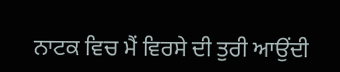ਨਾਟਕ ਵਿਚ ਮੈਂ ਵਿਰਸੇ ਦੀ ਤੁਰੀ ਆਉਂਦੀ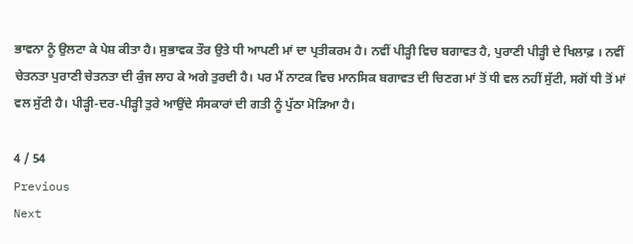ਭਾਵਨਾ ਨੂੰ ਉਲਟਾ ਕੇ ਪੇਸ਼ ਕੀਤਾ ਹੈ। ਸੁਭਾਵਕ ਤੌਰ ਉਤੇ ਧੀ ਆਪਣੀ ਮਾਂ ਦਾ ਪ੍ਰਤੀਕਰਮ ਹੈ। ਨਵੀਂ ਪੀੜ੍ਹੀ ਵਿਚ ਬਗਾਵਤ ਹੈ, ਪੁਰਾਣੀ ਪੀੜ੍ਹੀ ਦੇ ਖਿਲਾਫ਼ । ਨਵੀਂ ਚੇਤਨਤਾ ਪੁਰਾਣੀ ਚੇਤਨਤਾ ਦੀ ਕੁੰਜ ਲਾਹ ਕੇ ਅਗੇ ਤੁਰਦੀ ਹੈ। ਪਰ ਮੈਂ ਨਾਟਕ ਵਿਚ ਮਾਨਸਿਕ ਬਗਾਵਤ ਦੀ ਚਿਣਗ ਮਾਂ ਤੋਂ ਧੀ ਵਲ ਨਹੀਂ ਸੁੱਟੀ, ਸਗੋਂ ਧੀ ਤੋਂ ਮਾਂ ਵਲ ਸੁੱਟੀ ਹੈ। ਪੀੜ੍ਹੀ-ਦਰ-ਪੀੜ੍ਹੀ ਤੁਰੇ ਆਉਂਦੇ ਸੰਸਕਾਰਾਂ ਦੀ ਗਤੀ ਨੂੰ ਪੁੱਠਾ ਮੋੜਿਆ ਹੈ।

4 / 54
Previous
Next